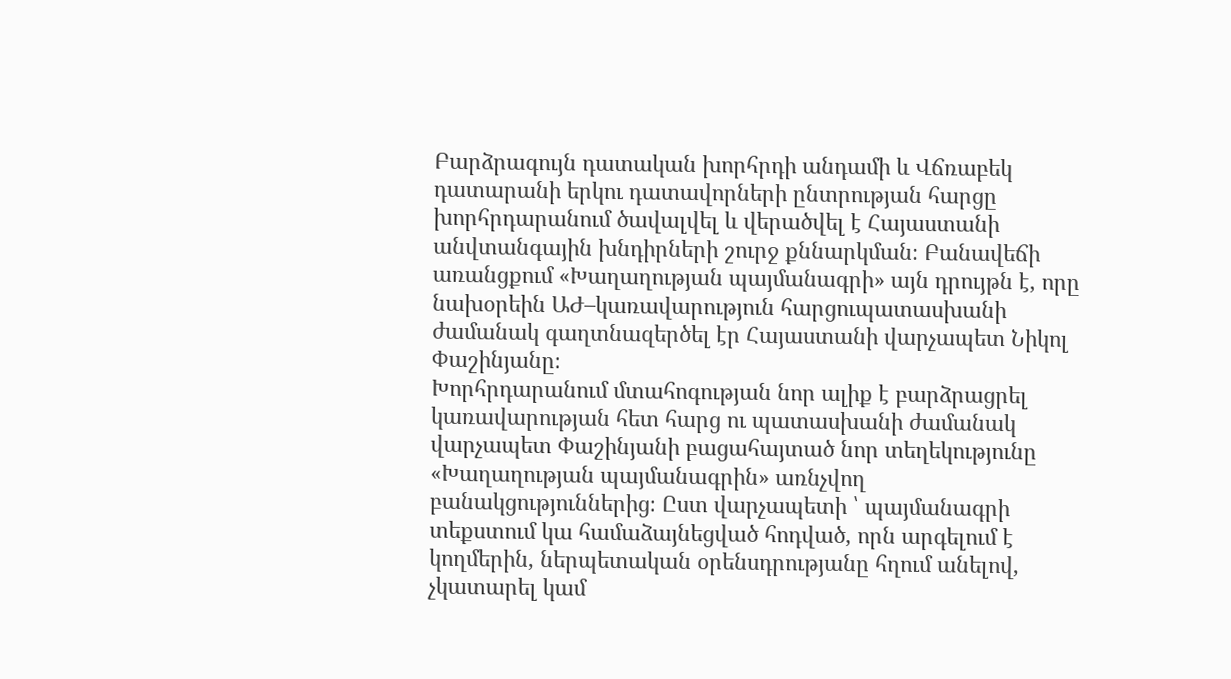Բարձրագույն դատական խորհրդի անդամի և Վճռաբեկ դատարանի երկու դատավորների ընտրության հարցը խորհրդարանում ծավալվել և վերածվել է Հայաստանի անվտանգային խնդիրների շուրջ քննարկման։ Բանավեճի առանցքում «Խաղաղության պայմանագրի» այն դրույթն է, որը նախօրեին ԱԺ–կառավարություն հարցուպատասխանի ժամանակ գաղտնազերծել էր Հայաստանի վարչապետ Նիկոլ Փաշինյանը։
Խորհրդարանում մտահոգության նոր ալիք է բարձրացրել կառավարության հետ հարց ու պատասխանի ժամանակ վարչապետ Փաշինյանի բացահայտած նոր տեղեկությունը «Խաղաղության պայմանագրին» առնչվող բանակցություններից։ Ըստ վարչապետի ՝ պայմանագրի տեքստում կա համաձայնեցված հոդված, որն արգելում է կողմերին, ներպետական օրենսդրությանը հղում անելով, չկատարել կամ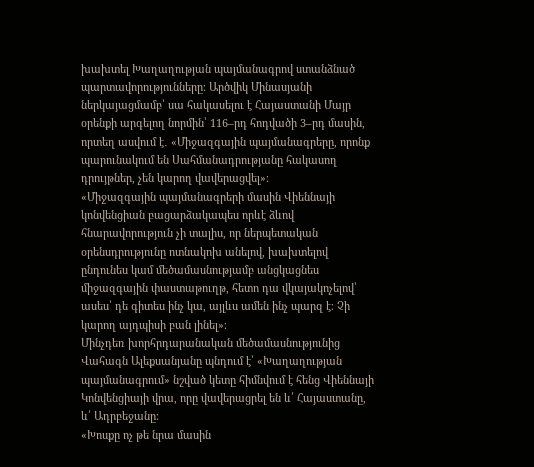խախտել Խաղաղության պայմանագրով ստանձնած պարտավորությունները։ Արծվիկ Մինասյանի ներկայացմամբ՝ սա հակասելու է Հայաստանի Մայր օրենքի արգելող նորմին՝ 116–րդ հոդվածի 3–րդ մասին, որտեղ ասվում է․ «Միջազգային պայմանագրերը, որոնք պարունակում են Սահմանադրությանը հակասող դրույթներ, չեն կարող վավերացվել»։
«Միջազգային պայմանագրերի մասին Վիեննայի կոնվենցիան բացարձակապես որևէ ձևով հնարավորություն չի տալիս, որ ներպետական օրենսդրությունը ոտնակոխ անելով, խախտելով ընդունես կամ մեծամասնությամբ անցկացնես միջազգային փաստաթուղթ, հետո դա վկայակոչելով՝ ասես՝ դե գիտես ինչ կա, այլևս ամեն ինչ պարզ է։ Չի կարող այդպիսի բան լինել»։
Մինչդեռ խորհրդարանական մեծամասնությունից Վահագն Ալեքսանյանը պնդում է՝ «Խաղաղության պայմանագրում» նշված կետը հիմնվում է հենց Վիեննայի Կոնվենցիայի վրա, որը վավերացրել են և՛ Հայաստանը, և՛ Ադրբեջանը։
«Խոսքը ոչ թե նրա մասին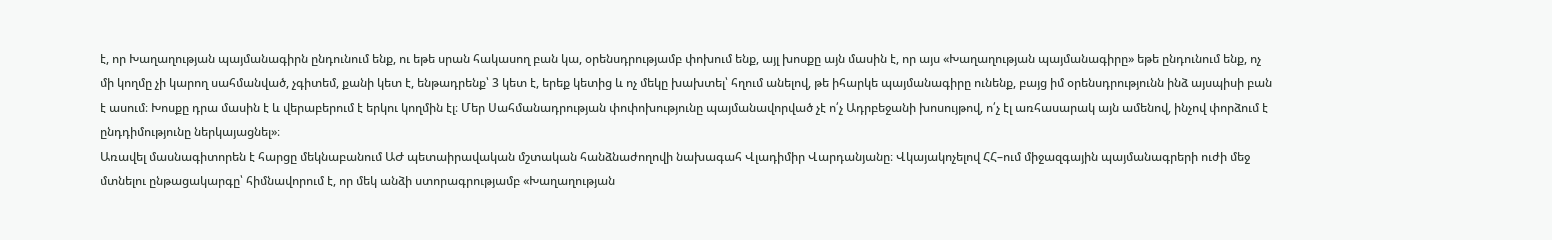է, որ Խաղաղության պայմանագիրն ընդունում ենք, ու եթե սրան հակասող բան կա, օրենսդրությամբ փոխում ենք, այլ խոսքը այն մասին է, որ այս «Խաղաղության պայմանագիրը» եթե ընդունում ենք, ոչ մի կողմը չի կարող սահմանված, չգիտեմ, քանի կետ է, ենթադրենք՝ 3 կետ է, երեք կետից և ոչ մեկը խախտել՝ հղում անելով, թե իհարկե պայմանագիրը ունենք, բայց իմ օրենսդրությունն ինձ այսպիսի բան է ասում։ Խոսքը դրա մասին է և վերաբերում է երկու կողմին էլ։ Մեր Սահմանադրության փոփոխությունը պայմանավորված չէ ո՛չ Ադրբեջանի խոսույթով, ո՛չ էլ առհասարակ այն ամենով, ինչով փորձում է ընդդիմությունը ներկայացնել»։
Առավել մասնագիտորեն է հարցը մեկնաբանում ԱԺ պետաիրավական մշտական հանձնաժողովի նախագահ Վլադիմիր Վարդանյանը։ Վկայակոչելով ՀՀ–ում միջազգային պայմանագրերի ուժի մեջ մտնելու ընթացակարգը՝ հիմնավորում է, որ մեկ անձի ստորագրությամբ «Խաղաղության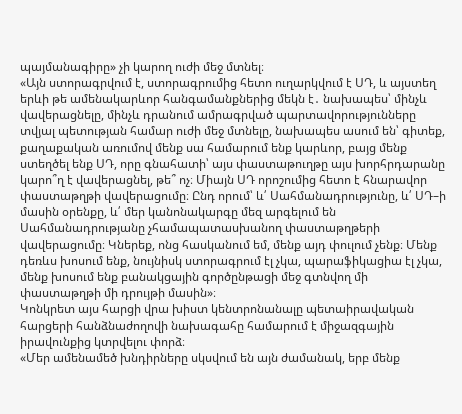պայմանագիրը» չի կարող ուժի մեջ մտնել։
«Այն ստորագրվում է, ստորագրումից հետո ուղարկվում է ՍԴ, և այստեղ երևի թե ամենակարևոր հանգամանքներից մեկն է․ նախապես՝ մինչև վավերացնելը, մինչև դրանում ամրագրված պարտավորությունները տվյալ պետության համար ուժի մեջ մտնելը, նախապես ասում են՝ գիտեք, քաղաքական առումով մենք սա համարում ենք կարևոր, բայց մենք ստեղծել ենք ՍԴ, որը գնահատի՝ այս փաստաթուղթը այս խորհրդարանը կարո՞ղ է վավերացնել, թե՞ ոչ։ Միայն ՍԴ որոշումից հետո է հնարավոր փաստաթղթի վավերացումը։ Ընդ որում՝ և՛ Սահմանադրությունը, և՛ ՍԴ–ի մասին օրենքը, և՛ մեր կանոնակարգը մեզ արգելում են Սահմանադրությանը չհամապատասխանող փաստաթղթերի վավերացումը։ Կներեք, ոնց հասկանում եմ, մենք այդ փուլում չենք։ Մենք դեռևս խոսում ենք, նույնիսկ ստորագրում էլ չկա, պարաֆիկացիա էլ չկա, մենք խոսում ենք բանակցային գործընթացի մեջ գտնվող մի փաստաթղթի մի դրույթի մասին»։
Կոնկրետ այս հարցի վրա խիստ կենտրոնանալը պետաիրավական հարցերի հանձնաժողովի նախագահը համարում է միջազգային իրավունքից կտրվելու փորձ։
«Մեր ամենամեծ խնդիրները սկսվում են այն ժամանակ, երբ մենք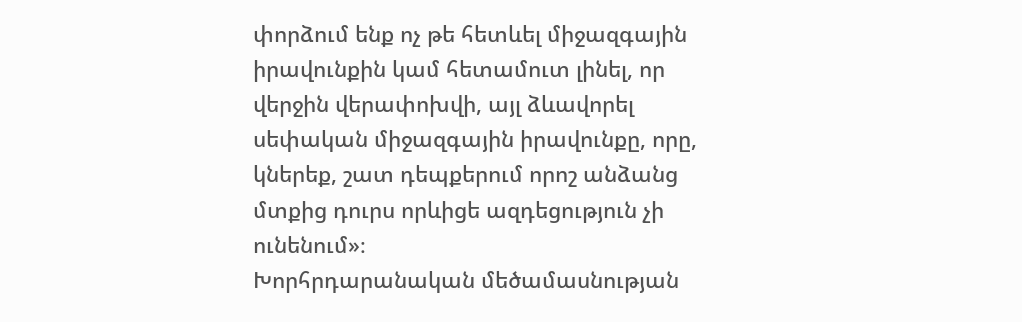փորձում ենք ոչ թե հետևել միջազգային իրավունքին կամ հետամուտ լինել, որ վերջին վերափոխվի, այլ ձևավորել սեփական միջազգային իրավունքը, որը, կներեք, շատ դեպքերում որոշ անձանց մտքից դուրս որևիցե ազդեցություն չի ունենում»։
Խորհրդարանական մեծամասնության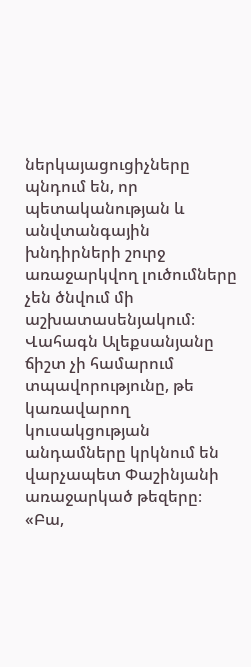ներկայացուցիչները պնդում են, որ պետականության և անվտանգային խնդիրների շուրջ առաջարկվող լուծումները չեն ծնվում մի աշխատասենյակում։ Վահագն Ալեքսանյանը ճիշտ չի համարում տպավորությունը, թե կառավարող կուսակցության անդամները կրկնում են վարչապետ Փաշինյանի առաջարկած թեզերը։
«Բա,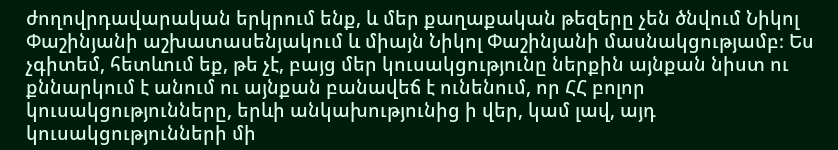ժողովրդավարական երկրում ենք, և մեր քաղաքական թեզերը չեն ծնվում Նիկոլ Փաշինյանի աշխատասենյակում և միայն Նիկոլ Փաշինյանի մասնակցությամբ։ Ես չգիտեմ, հետևում եք, թե չէ, բայց մեր կուսակցությունը ներքին այնքան նիստ ու քննարկում է անում ու այնքան բանավեճ է ունենում, որ ՀՀ բոլոր կուսակցությունները, երևի անկախությունից ի վեր, կամ լավ, այդ կուսակցությունների մի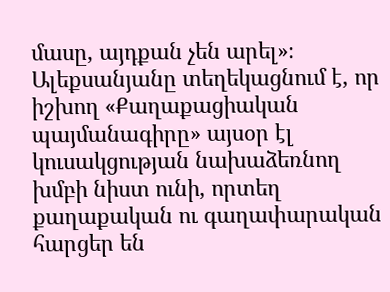մասը, այդքան չեն արել»։
Ալեքսանյանը տեղեկացնում է, որ իշխող «Քաղաքացիական պայմանագիրը» այսօր էլ կուսակցության նախաձեռնող խմբի նիստ ունի, որտեղ քաղաքական ու գաղափարական հարցեր են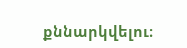քննարկվելու։